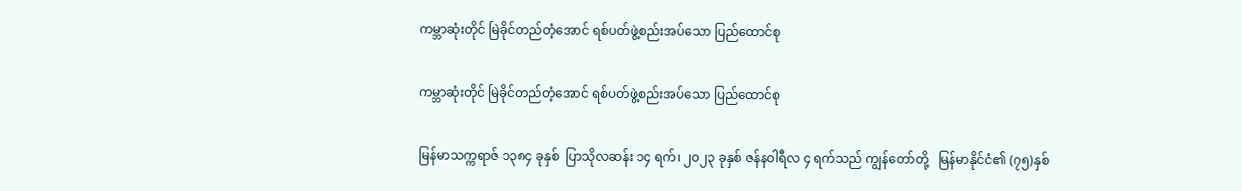ကမ္ဘာဆုံးတိုင် မြဲခိုင်တည်တံ့အောင် ရစ်ပတ်ဖွဲ့စည်းအပ်သော ပြည်ထောင်စု

ကမ္ဘာဆုံးတိုင် မြဲခိုင်တည်တံ့အောင် ရစ်ပတ်ဖွဲ့စည်းအပ်သော ပြည်ထောင်စု

မြန်မာသက္ကရာဇ် ၁၃၈၄ ခုနှစ်  ပြာသိုလဆန်း ၁၄ ရက်၊ ၂၀၂၃ ခုနှစ် ဇန်နဝါရီလ ၄ ရက်သည် ကျွန်တော်တို့   မြန်မာနိုင်ငံ၏ (၇၅)နှစ်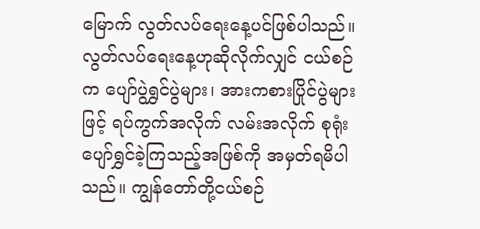မြောက် လွတ်လပ်ရေးနေ့ပင်ဖြစ်ပါသည်။ လွတ်လပ်ရေးနေ့ဟုဆိုလိုက်လျှင် ငယ်စဉ်က ပျော်ပွဲရွှင်ပွဲများ၊ အားကစားပြိုင်ပွဲများဖြင့် ရပ်ကွက်အလိုက် လမ်းအလိုက် စုရုံးပျော်ရွှင်ခဲ့ကြသည့်အဖြစ်ကို အမှတ်ရမိပါသည်။ ကျွန်တော်တို့ငယ်စဉ်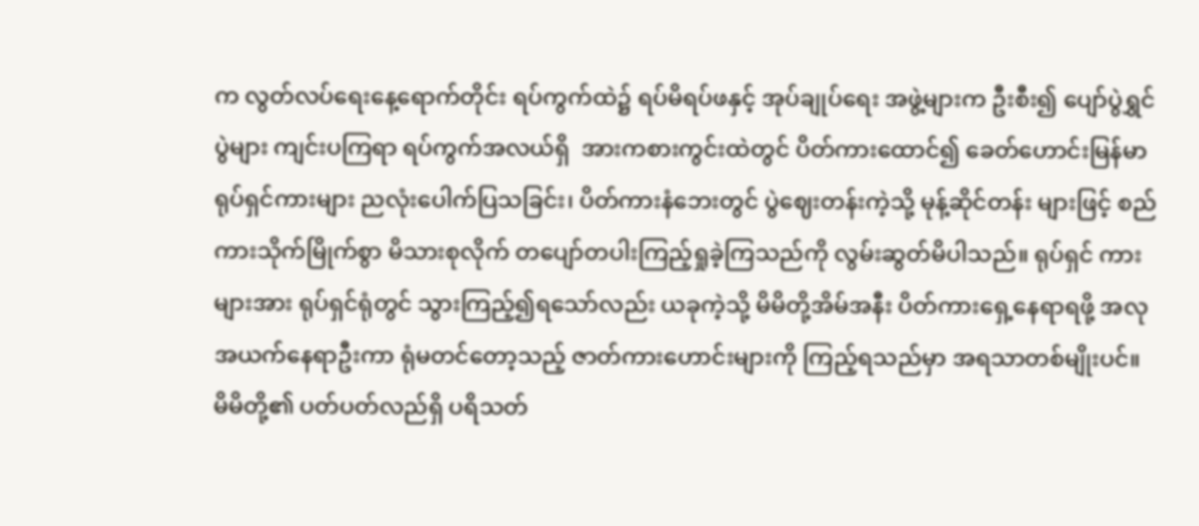က လွတ်လပ်ရေးနေ့ရောက်တိုင်း ရပ်ကွက်ထဲ၌ ရပ်မိရပ်ဖနှင့် အုပ်ချုပ်ရေး အဖွဲ့များက ဦးစီး၍ ပျော်ပွဲရွှင်ပွဲများ ကျင်းပကြရာ ရပ်ကွက်အလယ်ရှိ  အားကစားကွင်းထဲတွင် ပိတ်ကားထောင်၍ ခေတ်ဟောင်းမြန်မာရုပ်ရှင်ကားများ ညလုံးပေါက်ပြသခြင်း၊ ပိတ်ကားနံဘေးတွင် ပွဲဈေးတန်းကဲ့သို့ မုန့်ဆိုင်တန်း များဖြင့် စည်ကားသိုက်မြိုက်စွာ မိသားစုလိုက် တပျော်တပါးကြည့်ရှုခဲ့ကြသည်ကို လွမ်းဆွတ်မိပါသည်။ ရုပ်ရှင် ကားများအား ရုပ်ရှင်ရုံတွင် သွားကြည့်၍ရသော်လည်း ယခုကဲ့သို့ မိမိတို့အိမ်အနီး ပိတ်ကားရှေ့နေရာရဖို့ အလု အယက်နေရာဦးကာ ရုံမတင်တော့သည့် ဇာတ်ကားဟောင်းများကို ကြည့်ရသည်မှာ အရသာတစ်မျိုးပင်။ မိမိတို့၏ ပတ်ပတ်လည်ရှိ ပရိသတ်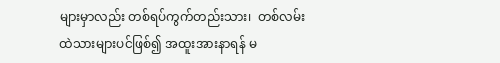များမှာလည်း တစ်ရပ်ကွက်တည်းသား၊  တစ်လမ်းထဲသားများပင်ဖြစ်၍ အထူးအားနာရန် မ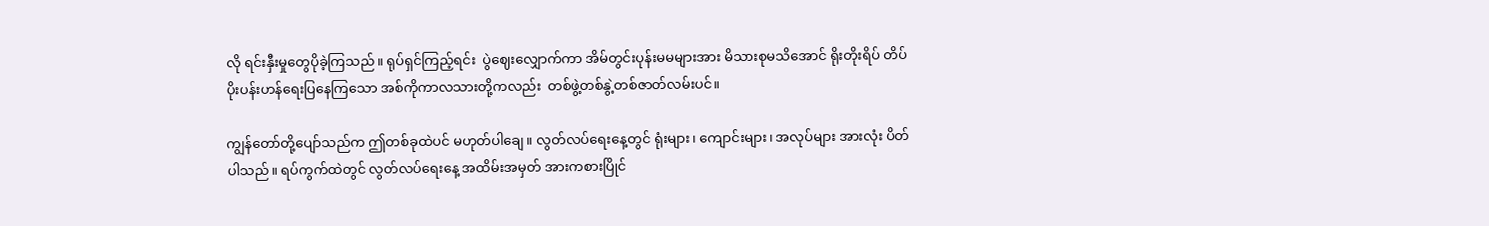လို ရင်းနှီးမှုတွေပိုခဲ့ကြသည်။ ရုပ်ရှင်ကြည့်ရင်း  ပွဲဈေးလျှောက်ကာ အိမ်တွင်းပုန်းမမများအား မိသားစုမသိအောင် ရိုးတိုးရိပ် တိပ်ပိုးပန်းဟန်ရေးပြနေကြသော အစ်ကိုကာလသားတို့ကလည်း  တစ်ဖွဲ့တစ်နွဲ့တစ်ဇာတ်လမ်းပင်။

ကျွန်တော်တို့ပျော်သည်က ဤတစ်ခုထဲပင် မဟုတ်ပါချေ။ လွတ်လပ်ရေးနေ့တွင် ရုံးများ၊ ကျောင်းများ၊ အလုပ်များ အားလုံး ပိတ်ပါသည်။ ရပ်ကွက်ထဲတွင် လွတ်လပ်ရေးနေ့ အထိမ်းအမှတ် အားကစားပြိုင်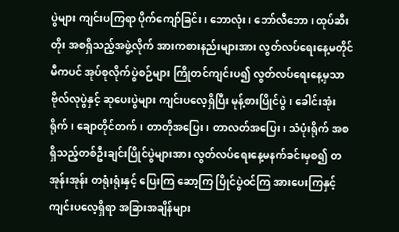ပွဲများ ကျင်းပကြရာ ပိုက်ကျော်ခြင်း၊ ဘောလုံး၊ ဘော်လီဘော၊ ထုပ်ဆီးတိုး အစရှိသည့်အဖွဲ့လိုက် အားကစားနည်းများအား လွတ်လပ်ရေးနေ့မတိုင်မီကပင် အုပ်စုလိုက်ပွဲစဉ်များ ကြိုတင်ကျင်းပ၍ လွတ်လပ်ရေးနေ့မှသာ ဗိုလ်လုပွဲနှင့် ဆုပေးပွဲများ ကျင်းပလေ့ရှိပြီး မုန့်စားပြိုင်ပွဲ၊ ခေါင်းအုံးရိုက်၊ ချောတိုင်တက်၊ တာတိုအပြေး၊ တာလတ်အပြေး၊ သံပုံးရိုက် အစရှိသည့်တစ်ဦးချင်းပြိုင်ပွဲများအား လွတ်လပ်ရေးနေ့မနက်ခင်းမှစ၍ တအုန်းအုန်း တရုံးရုံးနှင့် ပြေးကြ ဆော့ကြ ပြိုင်ပွဲဝင်ကြ အားပေးကြနှင့်ကျင်းပလေ့ရှိရာ အခြားအချိန်များ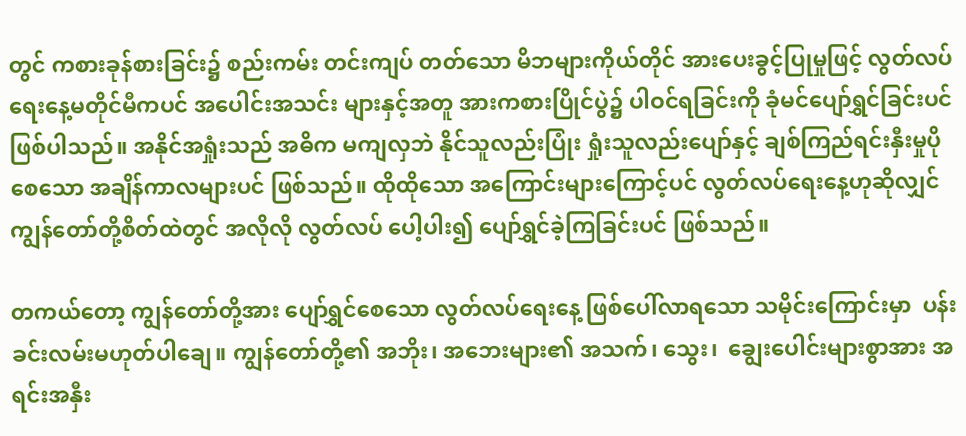တွင် ကစားခုန်စားခြင်း၌ စည်းကမ်း တင်းကျပ် တတ်သော မိဘများကိုယ်တိုင် အားပေးခွင့်ပြုမှုဖြင့် လွတ်လပ်ရေးနေ့မတိုင်မီကပင် အပေါင်းအသင်း များနှင့်အတူ အားကစားပြိုင်ပွဲ၌ ပါဝင်ရခြင်းကို ခုံမင်ပျော်ရွှင်ခြင်းပင် ဖြစ်ပါသည်။ အနိုင်အရှုံးသည် အဓိက မကျလှဘဲ နိုင်သူလည်းပြုံး ရှုံးသူလည်းပျော်နှင့် ချစ်ကြည်ရင်းနှီးမှုပိုစေသော အချိန်ကာလများပင် ဖြစ်သည်။ ထိုထိုသော အကြောင်းများကြောင့်ပင် လွတ်လပ်ရေးနေ့ဟုဆိုလျှင် ကျွန်တော်တို့စိတ်ထဲတွင် အလိုလို လွတ်လပ် ပေါ့ပါး၍ ပျော်ရွှင်ခဲ့ကြခြင်းပင် ဖြစ်သည်။

တကယ်တော့ ကျွန်တော်တို့အား ပျော်ရွှင်စေသော လွတ်လပ်ရေးနေ့ ဖြစ်ပေါ်လာရသော သမိုင်းကြောင်းမှာ  ပန်းခင်းလမ်းမဟုတ်ပါချေ။ ကျွန်တော်တို့၏ အဘိုး၊ အဘေးများ၏ အသက်၊ သွေး၊  ချွေးပေါင်းများစွာအား အရင်းအနှီး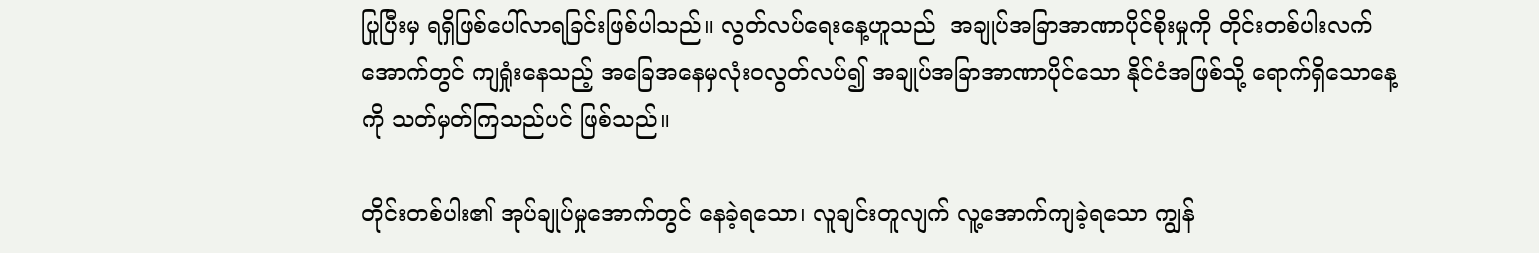ပြုပြီးမှ ရရှိဖြစ်ပေါ်လာရခြင်းဖြစ်ပါသည်။ လွတ်လပ်ရေးနေ့ဟူသည်  အချုပ်အခြာအာဏာပိုင်စိုးမှုကို တိုင်းတစ်ပါးလက်အောက်တွင် ကျရှုံးနေသည့် အခြေအနေမှလုံးဝလွတ်လပ်၍ အချုပ်အခြာအာဏာပိုင်သော နိုင်ငံအဖြစ်သို့ ရောက်ရှိသောနေ့ကို သတ်မှတ်ကြသည်ပင် ဖြစ်သည်။

တိုင်းတစ်ပါး၏ အုပ်ချုပ်မှုအောက်တွင် နေခဲ့ရသော၊ လူချင်းတူလျက် လူ့အောက်ကျခဲ့ရသော ကျွန်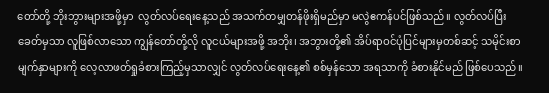တော်တို့ ဘိုးဘွားများအဖို့မှာ  လွတ်လပ်ရေးနေ့သည် အသက်တမျှတန်ဖိုးရှိမည်မှာ မလွဲဧကန်ပင်ဖြစ်သည်။ လွတ်လပ်ပြီး ခေတ်မှသာ လူဖြစ်လာသော ကျွန်တော်တို့လို လူငယ်များအဖို့ အဘိုး၊ အဘွားတို့၏ အိပ်ရာဝင်ပုံပြင်များမှတစ်ဆင့် သမိုင်းစာမျက်နှာများကို လေ့လာဖတ်ရှုခံစားကြည့်မှသာလျှင် လွတ်လပ်ရေးနေ့၏ စစ်မှန်သော အရသာကို ခံစားနိုင်မည် ဖြစ်ပေသည်။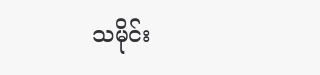သမိုင်း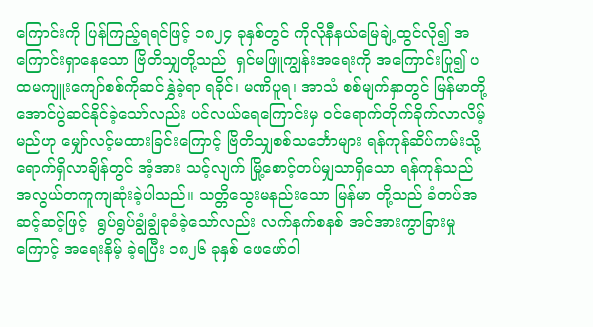ကြောင်းကို ပြန်ကြည့်ရရင်ဖြင့် ၁၈၂၄ ခုနှစ်တွင် ကိုလိုနီနယ်မြေချဲ့ထွင်လို၍ အကြောင်းရှာနေသော ဗြိတိသျှတို့သည်  ရှင်မဖြူကျွန်းအရေးကို အကြောင်းပြု၍ ပထမကျူးကျော်စစ်ကိုဆင်နွှဲခဲ့ရာ ရခိုင်၊ မဏိပူရ၊ အာသံ စစ်မျက်နှာတွင် မြန်မာတို့အောင်ပွဲဆင်နိုင်ခဲ့သော်လည်း ပင်လယ်ရေကြောင်းမှ ဝင်ရောက်တိုက်ခိုက်လာလိမ့် မည်ဟု မျှော်လင့်မထားခြင်းကြောင့် ဗြိတိသျှစစ်သင်္ဘောများ ရန်ကုန်ဆိပ်ကမ်းသို့ ရောက်ရှိလာချိန်တွင် အံ့အား သင့်လျက် မြို့စောင့်တပ်မျှသာရှိသော ရန်ကုန်သည် အလွယ်တကူကျဆုံးခဲ့ပါသည်။ သတ္တိသွေးမနည်းသော မြန်မာ တို့သည် ခံတပ်အဆင့်ဆင့်ဖြင့်  ရွပ်ရွပ်ချွံချွံခုခံခဲ့သော်လည်း လက်နက်စနစ် အင်အားကွာခြားမှုကြောင့် အရေးနိမ့် ခဲ့ရပြီး ၁၈၂၆ ခုနှစ် ဖေဖော်ဝါ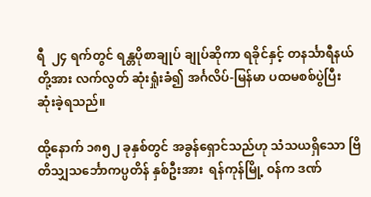ရီ  ၂၄ ရက်တွင် ရန္တပိုစာချုပ် ချုပ်ဆိုကာ ရခိုင်နှင့် တနင်္သာရီနယ်တို့အား လက်လွတ် ဆုံးရှုံးခံ၍ အင်္ဂလိပ်-မြန်မာ ပထမစစ်ပွဲပြီး ဆုံးခဲ့ရသည်။

ထို့နောက် ၁၈၅၂ ခုနှစ်တွင် အခွန်ရှောင်သည်ဟု သံသယရှိသော ဗြိတိသျှသင်္ဘောကပ္ပတိန် နှစ်ဦးအား  ရန်ကုန်မြို့ ဝန်က ဒဏ်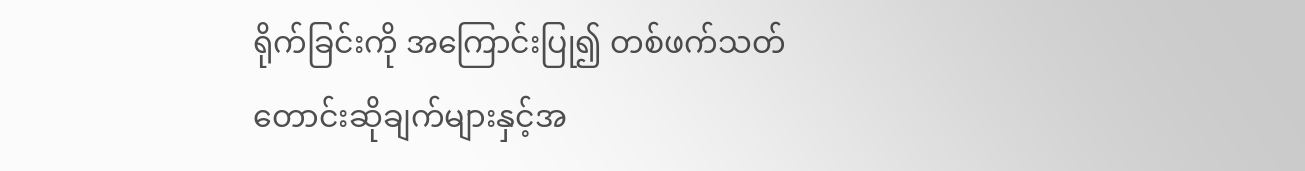ရိုက်ခြင်းကို အကြောင်းပြု၍ တစ်ဖက်သတ်တောင်းဆိုချက်များနှင့်အ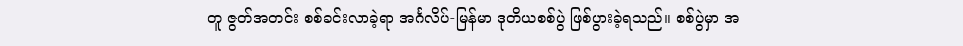တူ ဇွတ်အတင်း စစ်ခင်းလာခဲ့ရာ အင်္ဂလိပ်-မြန်မာ ဒုတိယစစ်ပွဲ ဖြစ်ပွားခဲ့ရသည်။ စစ်ပွဲမှာ အ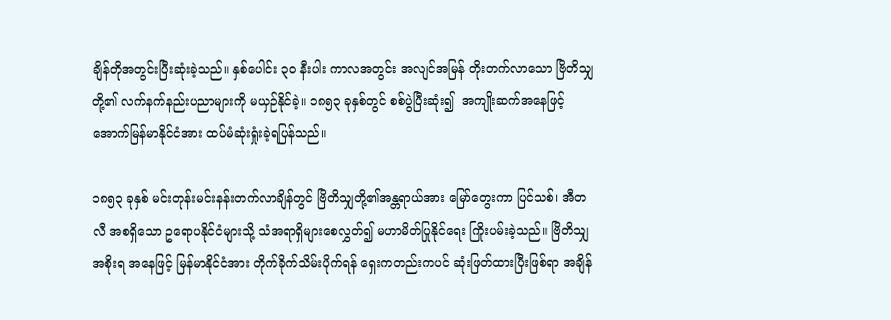ချိန်တိုအတွင်းပြီးဆုံးခဲ့သည်။ နှစ်ပေါင်း ၃၀ နီးပါး ကာလအတွင်း အလျင်အမြန် တိုးတက်လာသော ဗြိတိသျှတို့၏ လက်နက်နည်းပညာများကို မယှဉ်နိုင်ခဲ့။ ၁၈၅၃ ခုနှစ်တွင် စစ်ပွဲပြီးဆုံး၍  အကျိုးဆက်အနေဖြင့် အောက်မြန်မာနိုင်ငံအား ထပ်မံဆုံးရှုံးခဲ့ရပြန်သည်။

၁၈၅၃ ခုနှစ် မင်းတုန်းမင်းနန်းတက်လာချိန်တွင် ဗြိတိသျှတို့၏အန္တရာယ်အား မြော်တွေးကာ ပြင်သစ်၊ အီတလီ အစရှိသော ဥရောပနိုင်ငံများသို့ သံအရာရှိများစေလွှတ်၍ မဟာမိတ်ပြုနိုင်ရေး ကြိုးပမ်းခဲ့သည်။ ဗြိတိသျှ အစိုးရ အနေဖြင့် မြန်မာနိုင်ငံအား တိုက်ခိုက်သိမ်းပိုက်ရန် ရှေးကတည်းကပင် ဆုံးဖြတ်ထားပြီးဖြစ်ရာ အချိန်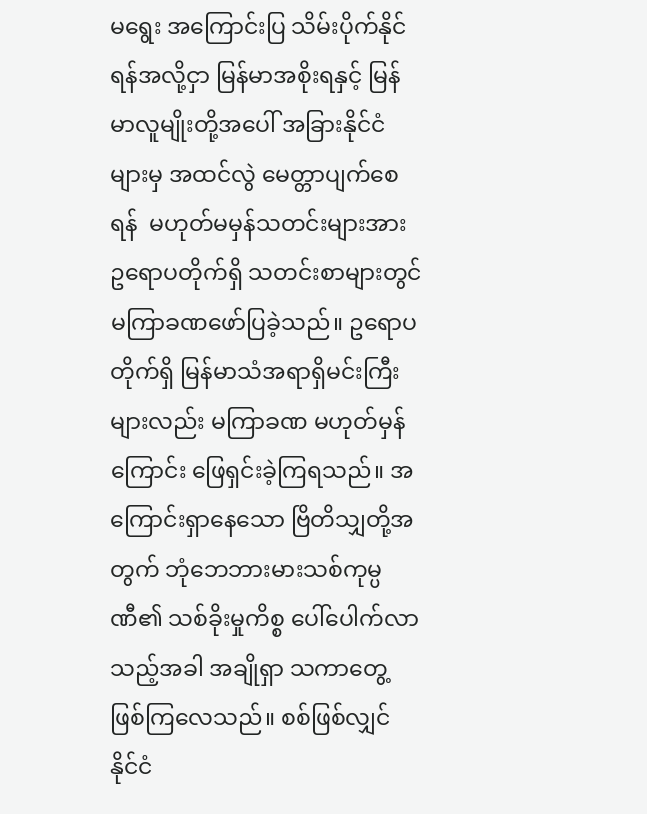မရွေး အကြောင်းပြ သိမ်းပိုက်နိုင်ရန်အလို့ငှာ မြန်မာအစိုးရနှင့် မြန်မာလူမျိုးတို့အပေါ် အခြားနိုင်ငံများမှ အထင်လွဲ မေတ္တာပျက်စေရန်  မဟုတ်မမှန်သတင်းများအား ဥရောပတိုက်ရှိ သတင်းစာများတွင် မကြာခဏဖော်ပြခဲ့သည်။ ဥရောပတိုက်ရှိ မြန်မာသံအရာရှိမင်းကြီးများလည်း မကြာခဏ မဟုတ်မှန်ကြောင်း ဖြေရှင်းခဲ့ကြရသည်။ အကြောင်းရှာနေသော ဗြိတိသျှတို့အတွက် ဘုံဘေဘားမားသစ်ကုမ္ပဏီ၏ သစ်ခိုးမှုကိစ္စ ပေါ်ပေါက်လာသည့်အခါ အချိုရှာ သကာတွေ့ ဖြစ်ကြလေသည်။ စစ်ဖြစ်လျှင် နိုင်ငံ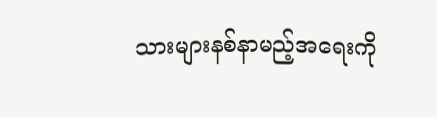သားများနစ်နာမည့်အရေးကို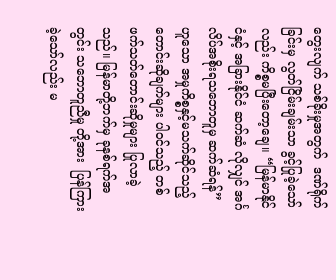တွေးလျက် သစ်ခိုးမှုအတွက်  ဒဏ်ရိုက်ခြင်းမှ လွတ်ငြိမ်းချမ်းသာ ခွင့်ပြုခဲ့သော်လည်း ကိစ္စမပြီးတော့ချေ။ “မြန်မာနိုင်ငံနှင့် အခြားနိုင်ငံ ဆက်ဆံ လိုလျှင် အင်္ဂလိပ်အစိုးရသဘောတူမှ ဆက်ဆံရန်” ဟူသော အမှုကိစ္စနှင့်မသက်ဆိုင်သည့် တောင်းဆိုချက်များ ပါဝင်သည့် တစ်ဖက်သတ်တောင်းဆိုမှုများ ပြုလာခဲ့သည်။ မြန်မာတို့ဘက်မှ ခုနစ်ရက်အတွင်း သဘောတူညီမှု တို့အား  ပြန်ကြားခဲ့သော်လည်း မ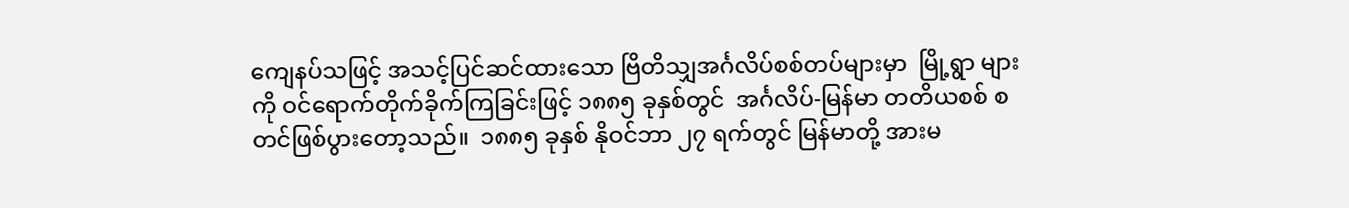ကျေနပ်သဖြင့် အသင့်ပြင်ဆင်ထားသော ဗြိတိသျှအင်္ဂလိပ်စစ်တပ်များမှာ  မြို့ရွာ များကို ဝင်ရောက်တိုက်ခိုက်ကြခြင်းဖြင့် ၁၈၈၅ ခုနှစ်တွင်  အင်္ဂလိပ်-မြန်မာ တတိယစစ် စတင်ဖြစ်ပွားတော့သည်။  ၁၈၈၅ ခုနှစ် နိုဝင်ဘာ ၂၇ ရက်တွင် မြန်မာတို့ အားမ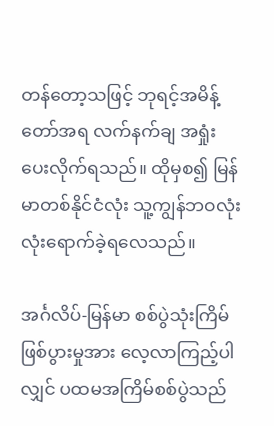တန်တော့သဖြင့် ဘုရင့်အမိန့်တော်အရ လက်နက်ချ အရှုံးပေးလိုက်ရသည်။ ထိုမှစ၍ မြန်မာတစ်နိုင်ငံလုံး သူ့ကျွန်ဘဝလုံးလုံးရောက်ခဲ့ရလေသည်။

အင်္ဂလိပ်-မြန်မာ စစ်ပွဲသုံးကြိမ်ဖြစ်ပွားမှုအား လေ့လာကြည့်ပါလျှင် ပထမအကြိမ်စစ်ပွဲသည်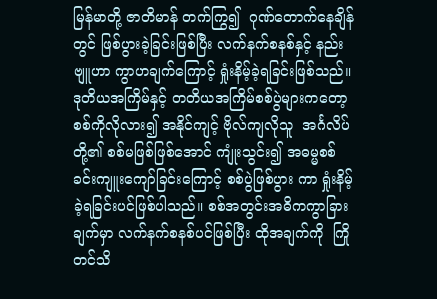မြန်မာတို့ ဇာတိမာန် တက်ကြွ၍  ဂုဏ်တောက်နေချိန်တွင် ဖြစ်ပွားခဲ့ခြင်းဖြစ်ပြီး လက်နက်စနစ်နှင့် နည်းဗျူဟာ ကွာဟချက်ကြောင့် ရှုံးနိမ့်ခဲ့ရခြင်းဖြစ်သည်။ ဒုတိယအကြိမ်နှင့် တတိယအကြိမ်စစ်ပွဲများကတော့ စစ်ကိုလိုလား၍ အနိုင်ကျင့် ဗိုလ်ကျလိုသူ  အင်္ဂလိပ်တို့၏ စစ်မဖြစ်ဖြစ်အောင် ကျုံးသွင်း၍ အဓမ္မစစ်ခင်းကျူးကျော်ခြင်းကြောင့် စစ်ပွဲဖြစ်ပွား ကာ ရှုံးနိမ့်ခဲ့ရခြင်းပင်ဖြစ်ပါသည်။ စစ်အတွင်းအဓိကကွာခြားချက်မှာ လက်နက်စနစ်ပင်ဖြစ်ပြီး ထိုအချက်ကို  ကြိုတင်သိ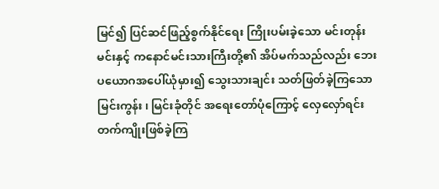မြင်၍ ပြင်ဆင်ဖြည့်စွက်နိုင်ရေး ကြိုးပမ်းခဲ့သော မင်းတုန်းမင်းနှင့် ကနောင်မင်းသားကြီးတို့၏ အိပ်မက်သည်လည်း ဘေးပယောဂအပေါ်ယုံမှား၍ သွေးသားချင်း သတ်ဖြတ်ခဲ့ကြသော မြင်းကွန်း၊ မြင်းခုံတိုင် အရေးတော်ပုံကြောင့် လှေလှော်ရင်းတက်ကျိုးဖြစ်ခဲ့ကြ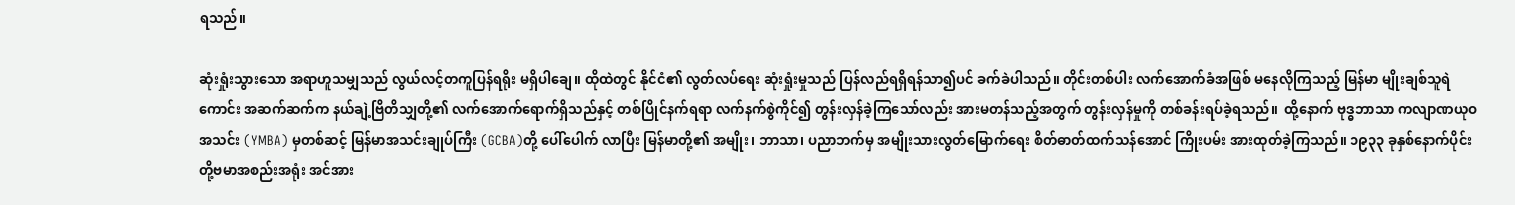ရသည်။

ဆုံးရှုံးသွားသော အရာဟူသမျှသည် လွယ်လင့်တကူပြန်ရရိုး မရှိပါချေ။ ထိုထဲတွင် နိုင်ငံ၏ လွတ်လပ်ရေး ဆုံးရှုံးမှုသည် ပြန်လည်ရရှိရန်သာ၍ပင် ခက်ခဲပါသည်။ တိုင်းတစ်ပါး လက်အောက်ခံအဖြစ် မနေလိုကြသည့် မြန်မာ မျိုးချစ်သူရဲကောင်း အဆက်ဆက်က နယ်ချဲ့ဗြိတိသျှတို့၏ လက်အောက်ရောက်ရှိသည်နှင့် တစ်ပြိုင်နက်ရရာ လက်နက်စွဲကိုင်၍ တွန်းလှန်ခဲ့ကြသော်လည်း အားမတန်သည့်အတွက် တွန်းလှန်မှုကို တစ်ခန်းရပ်ခဲ့ရသည်။  ထို့နောက် ဗုဒ္ဓဘာသာ ကလျာဏယုဝအသင်း (YMBA) မှတစ်ဆင့် မြန်မာအသင်းချုပ်ကြီး (GCBA)တို့ ပေါ်ပေါက် လာပြီး မြန်မာတို့၏ အမျိုး၊ ဘာသာ၊ ပညာဘက်မှ အမျိုးသားလွတ်မြောက်ရေး စိတ်ဓာတ်ထက်သန်အောင် ကြိုးပမ်း အားထုတ်ခဲ့ကြသည်။ ၁၉၃၃ ခုနှစ်နောက်ပိုင်း တို့ဗမာအစည်းအရုံး အင်အား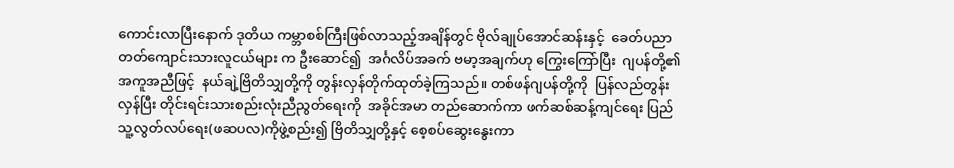ကောင်းလာပြီးနောက် ဒုတိယ ကမ္ဘာစစ်ကြီးဖြစ်လာသည့်အချိန်တွင် ဗိုလ်ချုပ်အောင်ဆန်းနှင့်  ခေတ်ပညာ တတ်ကျောင်းသားလူငယ်များ က ဦးဆောင်၍  အင်္ဂလိပ်အခက် ဗမာ့အချက်ဟု ကြွေးကြော်ပြီး  ဂျပန်တို့၏ အကူအညီဖြင့်  နယ်ချဲ့ဗြိတိသျှတို့ကို တွန်းလှန်တိုက်ထုတ်ခဲ့ကြသည်။ တစ်ဖန်ဂျပန်တို့ကို  ပြန်လည်တွန်းလှန်ပြီး တိုင်းရင်းသားစည်းလုံးညီညွတ်ရေးကို  အခိုင်အမာ တည်ဆောက်ကာ ဖက်ဆစ်ဆန့်ကျင်ရေး ပြည်သူ့လွတ်လပ်ရေး(ဖဆပလ)ကိုဖွဲ့စည်း၍ ဗြိတိသျှတို့နှင့် စေ့စပ်ဆွေးနွေးကာ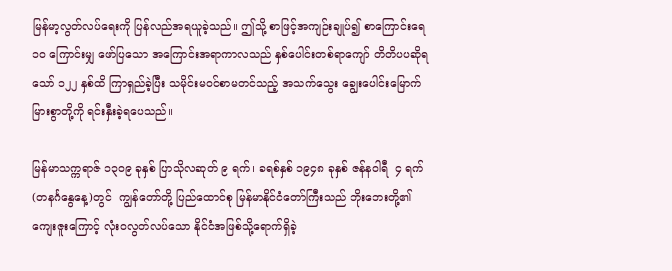မြန်မာ့လွတ်လပ်ရေးကို ပြန်လည်အရယူခဲ့သည်။ ဤသို့ စာဖြင့်အကျဉ်းချုပ်၍ စာကြောင်းရေ ၁၀ ကြောင်းမျှ ဖော်ပြသော အကြောင်းအရာကာလသည် နှစ်ပေါင်းတစ်ရာကျော် တိတိပပဆိုရသော် ၁၂၂ နှစ်ထိ ကြာရှည်ခဲ့ပြီး သမိုင်းမဝင်စာမတင်သည့် အသက်သွေး ချွေးပေါင်းမြောက်မြားစွာတို့ကို ရင်းနှီးခဲ့ရပေသည်။

မြန်မာသက္ကရာဇ် ၁၃၀၉ ခုနှစ် ပြာသိုလဆုတ် ၉ ရက်၊ ခရစ်နှစ် ၁၉၄၈ ခုနှစ် ဇန်နဝါရီ  ၄ ရက် (တနင်္ဂနွေနေ့)တွင်  ကျွန်တော်တို့ ပြည်ထောင်စု မြန်မာနိုင်ငံတော်ကြီးသည် ဘိုးဘေးတို့၏ ကျေးဇူးကြောင့် လုံးဝလွတ်လပ်သော နိုင်ငံအဖြစ်သို့ရောက်ရှိခဲ့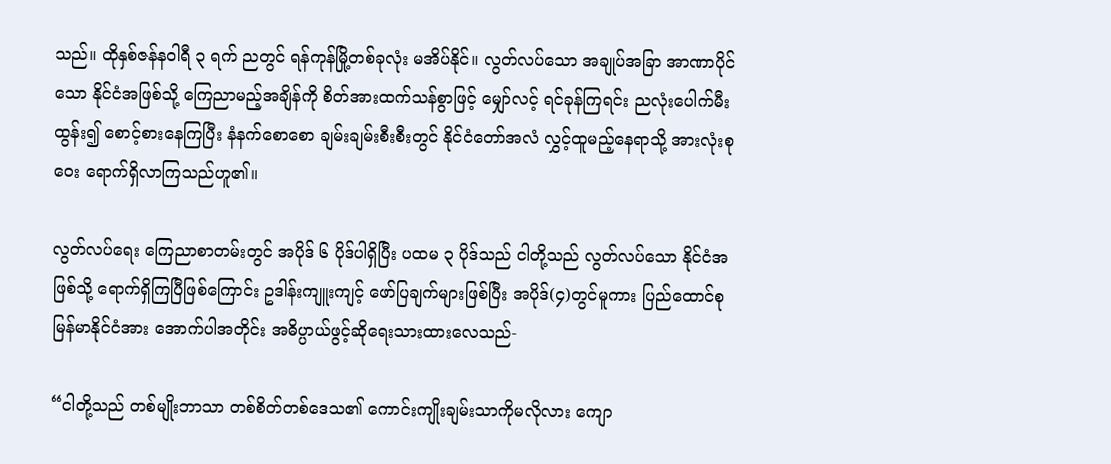သည်။ ထိုနှစ်ဇန်နဝါရီ ၃ ရက် ညတွင် ရန်ကုန်မြို့တစ်ခုလုံး မအိပ်နိုင်။ လွတ်လပ်သော အချုပ်အခြာ အာဏာပိုင်သော နိုင်ငံအဖြစ်သို့ ကြေညာမည့်အချိန်ကို စိတ်အားထက်သန်စွာဖြင့် မျှော်လင့် ရင်ခုန်ကြရင်း ညလုံးပေါက်မီးထွန်း၍ စောင့်စားနေကြပြီး နံနက်စောစော ချမ်းချမ်းစီးစီးတွင် နိုင်ငံတော်အလံ လွှင့်ထူမည့်နေရာသို့ အားလုံးစုဝေး ရောက်ရှိလာကြသည်ဟူ၏။

လွတ်လပ်ရေး ကြေညာစာတမ်းတွင် အပိုဒ် ၆ ပိုဒ်ပါရှိပြီး ပထမ ၃ ပိုဒ်သည် ငါတို့သည် လွတ်လပ်သော နိုင်ငံအဖြစ်သို့ ရောက်ရှိကြပြီဖြစ်ကြောင်း ဥဒါန်းကျူးကျင့် ဖော်ပြချက်များဖြစ်ပြီး အပိုဒ်(၄)တွင်မူကား ပြည်ထောင်စု မြန်မာနိုင်ငံအား အောက်ပါအတိုင်း အဓိပ္ပာယ်ဖွင့်ဆိုရေးသားထားလေသည်-

“ငါတို့သည် တစ်မျိုးဘာသာ တစ်စိတ်တစ်ဒေသ၏ ကောင်းကျိုးချမ်းသာကိုမလိုလား ကျော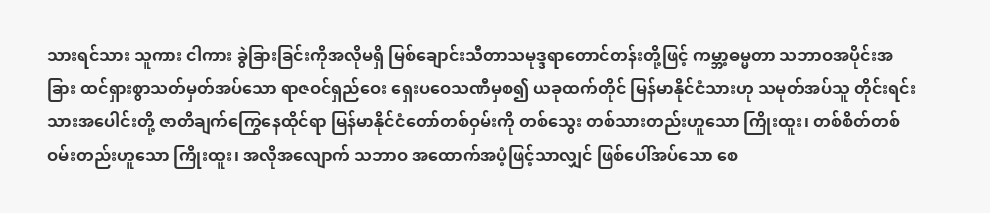သားရင်သား သူကား ငါကား ခွဲခြားခြင်းကိုအလိုမရှိ မြစ်ချောင်းသီတာသမုဒ္ဒရာတောင်တန်းတို့ဖြင့် ကမ္ဘာ့ဓမ္မတာ သဘာဝအပိုင်းအခြား ထင်ရှားစွာသတ်မှတ်အပ်သော ရာဇဝင်ရှည်ဝေး ရှေးပဝေသဏီမှစ၍ ယခုထက်တိုင် မြန်မာနိုင်ငံသားဟု သမုတ်အပ်သူ တိုင်းရင်းသားအပေါင်းတို့ ဇာတိချက်ကြွေနေထိုင်ရာ မြန်မာနိုင်ငံတော်တစ်ဝှမ်းကို တစ်သွေး တစ်သားတည်းဟူသော ကြိုးထူး၊ တစ်စိတ်တစ်ဝမ်းတည်းဟူသော ကြိုးထူး၊ အလိုအလျောက် သဘာဝ အထောက်အပံ့ဖြင့်သာလျှင် ဖြစ်ပေါ်အပ်သော စေ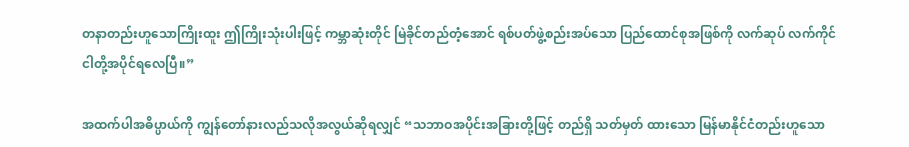တနာတည်းဟူသောကြိုးထူး ဤကြိုးသုံးပါးဖြင့် ကမ္ဘာဆုံးတိုင် မြဲခိုင်တည်တံ့အောင် ရစ်ပတ်ဖွဲ့စည်းအပ်သော ပြည်ထောင်စုအဖြစ်ကို လက်ဆုပ် လက်ကိုင် ငါတို့အပိုင်ရလေပြီ။”

အထက်ပါအဓိပ္ပာယ်ကို ကျွန်တော်နားလည်သလိုအလွယ်ဆိုရလျှင် “သဘာဝအပိုင်းအခြားတို့ဖြင့် တည်ရှိ သတ်မှတ် ထားသော မြန်မာနိုင်ငံတည်းဟူသော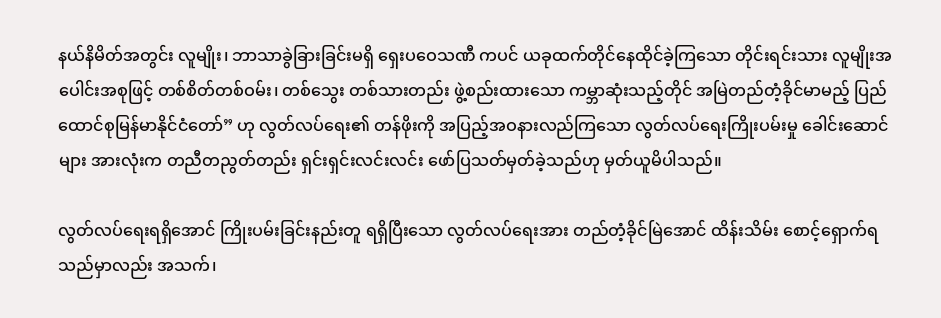နယ်နိမိတ်အတွင်း လူမျိုး၊ ဘာသာခွဲခြားခြင်းမရှိ ရှေးပဝေသဏီ ကပင် ယခုထက်တိုင်နေထိုင်ခဲ့ကြသော တိုင်းရင်းသား လူမျိုးအပေါင်းအစုဖြင့် တစ်စိတ်တစ်ဝမ်း၊ တစ်သွေး တစ်သားတည်း ဖွဲ့စည်းထားသော ကမ္ဘာဆုံးသည့်တိုင် အမြဲတည်တံ့ခိုင်မာမည့် ပြည်ထောင်စုမြန်မာနိုင်ငံတော်” ဟု လွတ်လပ်ရေး၏ တန်ဖိုးကို အပြည့်အဝနားလည်ကြသော လွတ်လပ်ရေးကြိုးပမ်းမှု ခေါင်းဆောင်များ အားလုံးက တညီတညွတ်တည်း ရှင်းရှင်းလင်းလင်း ဖော်ပြသတ်မှတ်ခဲ့သည်ဟု မှတ်ယူမိပါသည်။

လွတ်လပ်ရေးရရှိအောင် ကြိုးပမ်းခြင်းနည်းတူ ရရှိပြီးသော လွတ်လပ်ရေးအား တည်တံ့ခိုင်မြဲအောင် ထိန်းသိမ်း စောင့်ရှောက်ရသည်မှာလည်း အသက်၊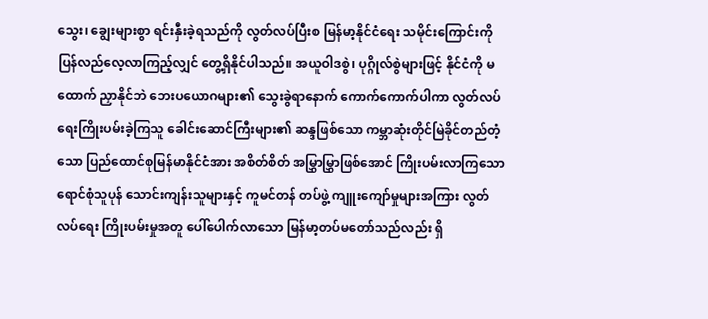သွေး၊ ချွေးများစွာ ရင်းနှီးခဲ့ရသည်ကို လွတ်လပ်ပြီးစ မြန်မာ့နိုင်ငံရေး သမိုင်းကြောင်းကို ပြန်လည်လေ့လာကြည့်လျှင် တွေ့ရှိနိုင်ပါသည်။ အယူဝါဒစွဲ၊ ပုဂ္ဂိုလ်စွဲများဖြင့် နိုင်ငံကို မထောက် ညှာနိုင်ဘဲ ဘေးပယောဂများ၏ သွေးခွဲရာနောက် ကောက်ကောက်ပါကာ လွတ်လပ်ရေးကြိုးပမ်းခဲ့ကြသူ ခေါင်းဆောင်ကြီးများ၏ ဆန္ဒဖြစ်သော ကမ္ဘာဆုံးတိုင်မြဲခိုင်တည်တံ့သော ပြည်ထောင်စုမြန်မာနိုင်ငံအား အစိတ်စိတ် အမြွှာမြွှာဖြစ်အောင် ကြိုးပမ်းလာကြသော ရောင်စုံသူပုန် သောင်းကျန်းသူများနှင့် ကူမင်တန် တပ်ဖွဲ့ ကျူးကျော်မှုများအကြား လွတ်လပ်ရေး ကြိုးပမ်းမှုအတူ ပေါ်ပေါက်လာသော မြန်မာ့တပ်မတော်သည်လည်း ရှိ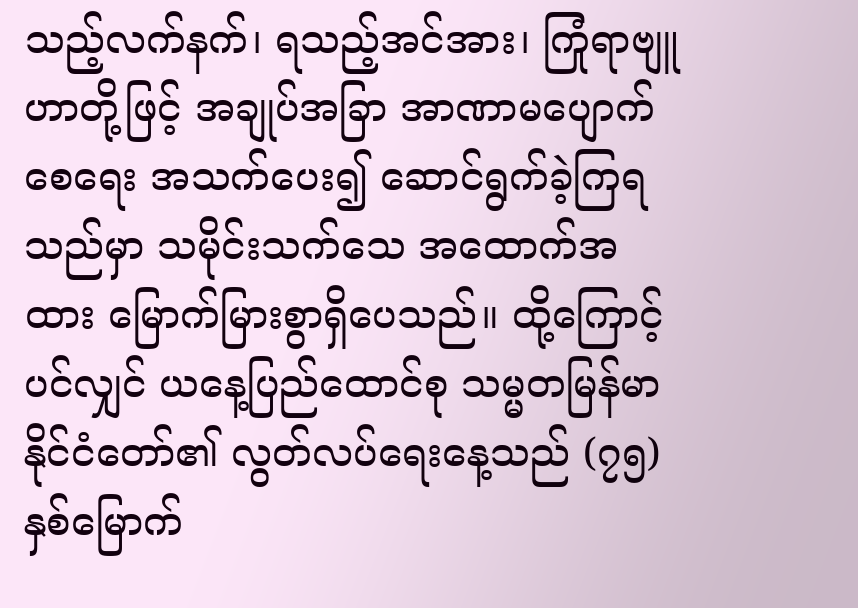သည့်လက်နက်၊ ရသည့်အင်အား၊ ကြုံရာဗျူဟာတို့ဖြင့် အချုပ်အခြာ အာဏာမပျောက်စေရေး အသက်ပေး၍ ဆောင်ရွက်ခဲ့ကြရသည်မှာ သမိုင်းသက်သေ အထောက်အထား မြောက်မြားစွာရှိပေသည်။ ထို့ကြောင့်ပင်လျှင် ယနေ့ပြည်ထောင်စု သမ္မတမြန်မာနိုင်ငံတော်၏ လွတ်လပ်ရေးနေ့သည် (၇၅)နှစ်မြောက်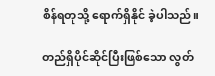စိန်ရတုသို့ ရောက်ရှိနိုင် ခဲ့ပါသည်။

တည်ရှိပိုင်ဆိုင်ပြီးဖြစ်သော လွတ်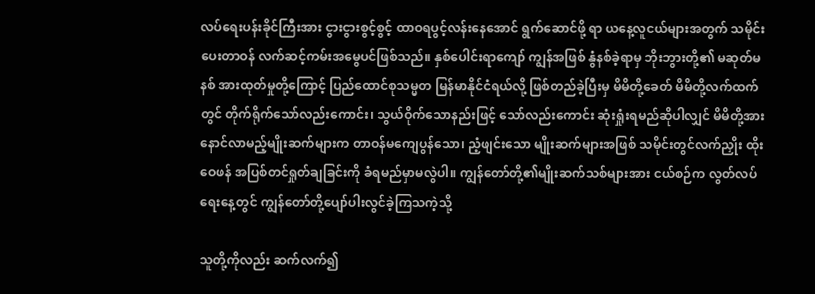လပ်ရေးပန်းခိုင်ကြီးအား ငွားငွားစွင့်စွင့် ထာဝရပွင့်လန်းနေအောင် ရွက်ဆောင်ဖို့ ရာ ယနေ့လူငယ်များအတွက် သမိုင်းပေးတာဝန် လက်ဆင့်ကမ်းအမွေပင်ဖြစ်သည်။ နှစ်ပေါင်းရာကျော် ကျွန်အဖြစ် နွံနစ်ခဲ့ရာမှ ဘိုးဘွားတို့၏ မဆုတ်မနစ် အားထုတ်မှုတို့ကြောင့် ပြည်ထောင်စုသမ္မတ မြန်မာနိုင်ငံရယ်လို့ ဖြစ်တည်ခဲ့ပြီးမှ မိမိတို့ခေတ် မိမိတို့လက်ထက်တွင် တိုက်ရိုက်သော်လည်းကောင်း၊ သွယ်ဝိုက်သောနည်းဖြင့် သော်လည်းကောင်း ဆုံးရှုံးရမည်ဆိုပါလျှင် မိမိတို့အား နောင်လာမည့်မျိုးဆက်များက တာဝန်မကျေပွန်သော၊ ညံ့ဖျင်းသော မျိုးဆက်များအဖြစ် သမိုင်းတွင်လက်ညှိုး ထိုးဝေဖန် အပြစ်တင်ရှုတ်ချခြင်းကို ခံရမည်မှာမလွဲပါ။ ကျွန်တော်တို့၏မျိုးဆက်သစ်များအား ငယ်စဉ်က လွတ်လပ်ရေးနေ့တွင် ကျွန်တော်တို့ပျော်ပါးလွင်ခဲ့ကြသကဲ့သို့

သူတို့ကိုလည်း ဆက်လက်၍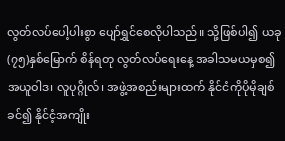လွတ်လပ်ပေါ့ပါးစွာ ပျော်ရွှင်စေလိုပါသည်။ သို့ဖြစ်ပါ၍ ယခု (၇၅)နှစ်မြောက် စိန်ရတု လွတ်လပ်ရေးနေ့ အခါသမယမှစ၍ အယူဝါဒ၊ လူပုဂ္ဂိုလ်၊ အဖွဲ့အစည်းများထက် နိုင်ငံကိုပိုမိုချစ်ခင်၍ နိုင်ငံ့အကျိုး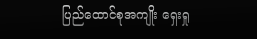ပြည်ထောင်စုအကျိုး ရှေးရှု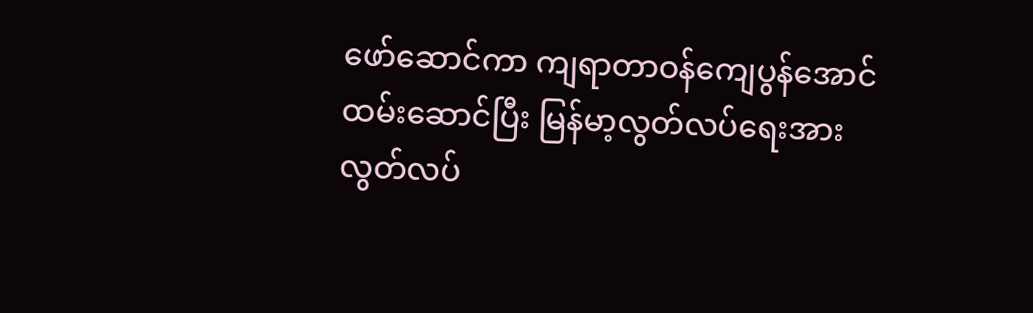ဖော်ဆောင်ကာ ကျရာတာဝန်ကျေပွန်အောင်ထမ်းဆောင်ပြီး မြန်မာ့လွတ်လပ်ရေးအား လွတ်လပ်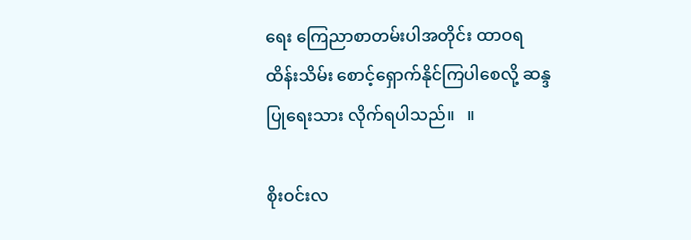ရေး ကြေညာစာတမ်းပါအတိုင်း ထာဝရထိန်းသိမ်း စောင့်ရှောက်နိုင်ကြပါစေလို့ ဆန္ဒပြုရေးသား လိုက်ရပါသည်။   ။

စိုးဝင်းလ